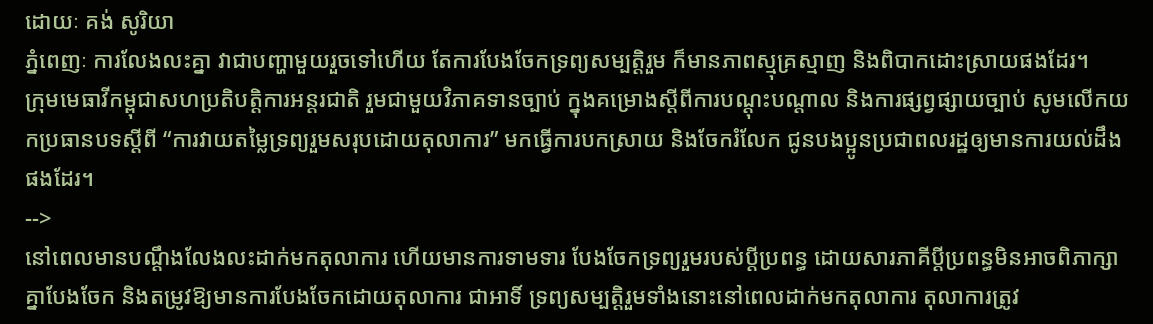ដោយៈ គង់ សូរិយា
ភ្នំពេញៈ ការលែងលះគ្នា វាជាបញ្ហាមួយរួចទៅហើយ តែការបែងចែកទ្រព្យសម្បត្តិរួម ក៏មានភាពស្មុគ្រស្មាញ និងពិបាកដោះស្រាយផងដែរ។
ក្រុមមេធាវីកម្ពុជាសហប្រតិបត្តិការអន្តរជាតិ រួមជាមួយវិភាគទានច្បាប់ ក្នុងគម្រោងស្ដីពីការបណ្ដុះបណ្ដាល និងការផ្សព្វផ្សាយច្បាប់ សូមលើកយកប្រធានបទស្តីពី “ការវាយតម្លៃទ្រព្យរួមសរុបដោយតុលាការ” មកធ្វើការបកស្រាយ និងចែករំលែក ជូនបងប្អូនប្រជាពលរដ្ឋឲ្យមានការយល់ដឹងផងដែរ។
-->
នៅពេលមានបណ្តឹងលែងលះដាក់មកតុលាការ ហើយមានការទាមទារ បែងចែកទ្រព្យរួមរបស់ប្តីប្រពន្ធ ដោយសារភាគីប្តីប្រពន្ធមិនអាចពិភាក្សាគ្នាបែងចែក និងតម្រូវឱ្យមានការបែងចែកដោយតុលាការ ជាអាទិ៍ ទ្រព្យសម្បត្តិរួមទាំងនោះនៅពេលដាក់មកតុលាការ តុលាការត្រូវ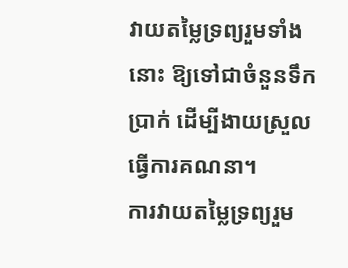វាយតម្លៃទ្រព្យរួមទាំងនោះ ឱ្យទៅជាចំនួនទឹកប្រាក់ ដើម្បីងាយស្រួលធ្វើការគណនា។
ការវាយតម្លៃទ្រព្យរួម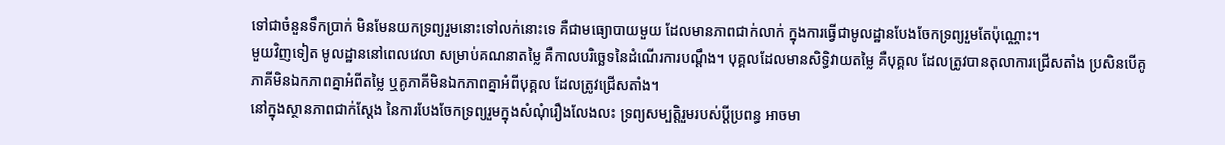ទៅជាចំនួនទឹកប្រាក់ មិនមែនយកទ្រព្យរួមនោះទៅលក់នោះទេ គឺជាមធ្យោបាយមួយ ដែលមានភាពជាក់លាក់ ក្នុងការធ្វើជាមូលដ្ឋានបែងចែកទ្រព្យរួមតែប៉ុណ្ណោះ។
មួយវិញទៀត មូលដ្ឋាននៅពេលវេលា សម្រាប់គណនាតម្លៃ គឺកាលបរិច្ឆេទនៃដំណើរការបណ្តឹង។ បុគ្គលដែលមានសិទ្ធិវាយតម្លៃ គឺបុគ្គល ដែលត្រូវបានតុលាការជ្រើសតាំង ប្រសិនបើគូភាគីមិនឯកភាពគ្នាអំពីតម្លៃ ឬគូភាគីមិនឯកភាពគ្នាអំពីបុគ្គល ដែលត្រូវជ្រើសតាំង។
នៅក្នុងស្ថានភាពជាក់ស្តែង នៃការបែងចែកទ្រព្យរួមក្នុងសំណុំរឿងលែងលះ ទ្រព្យសម្បត្តិរួមរបស់ប្តីប្រពន្ធ អាចមា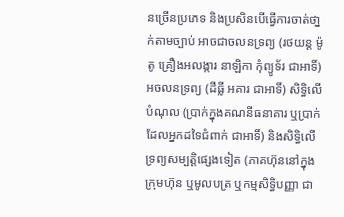នច្រើនប្រភេទ និងប្រសិនបើធ្វើការចាត់ថា្នក់តាមច្បាប់ អាចជាចលនទ្រព្យ (រថយន្ត ម៉ូតូ គ្រឿងអលង្ការ នាឡិកា កុំព្យូទ័រ ជាអាទិ៍) អចលនទ្រព្យ (ដីធ្លី អគារ ជាអាទិ៍) សិទ្ធិលើបំណុល (ប្រាក់ក្នុងគណនីធនាគារ ឬប្រាក់ដែលអ្នកដទៃជំពាក់ ជាអាទិ៍) និងសិទ្ធិលើទ្រព្យសម្បត្តិផ្សេងទៀត (ភាគហ៊ុននៅក្នុងក្រុមហ៊ុន ឬមូលបត្រ ឬកម្មសិទ្ធិបញ្ញា ជា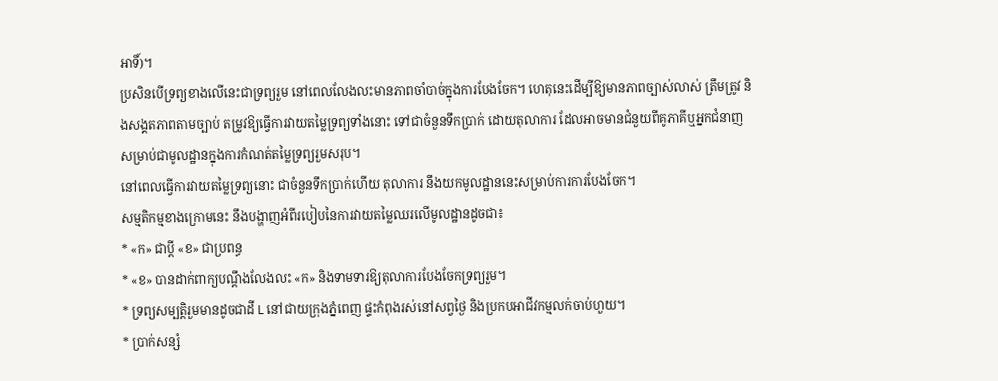អាទិ៍)។
ប្រសិនបើទ្រព្យខាងលើនេះជាទ្រព្យរួម នៅពេលលែងលះមានភាពចាំបាច់ក្នុងការបែងចែក។ ហេតុនេះដើម្បីឱ្យមានភាពច្បាស់លាស់ ត្រឹមត្រូវ និងសង្គតភាពតាមច្បាប់ តម្រូវឱ្យធ្វើការវាយតម្លៃទ្រព្យទាំងនោះ ទៅជាចំនួនទឹកប្រាក់ ដោយតុលាការ ដែលអាចមានជំនួយពីគូភាគីឬអ្នកជំនាញ សម្រាប់ជាមូលដ្ឋានក្នុងការកំណត់តម្លៃទ្រព្យរួមសរុប។
នៅពេលធ្វើការវាយតម្លៃទ្រព្យនោះ ជាចំនួនទឹកប្រាក់ហើយ តុលាការ នឹងយកមូលដ្ឋាននេះសម្រាប់ការការបែងចែក។
សម្មតិកម្មខាងក្រោមនេះ នឹងបង្ហាញអំពីរបៀបនៃការវាយតម្លៃឈរលើមូលដ្ឋានដូចជា៖
* «ក» ជាប្តី «ខ» ជាប្រពន្ធ
* «ខ» បានដាក់ពាក្យបណ្តឹងលែងលះ «ក» និងទាមទារឱ្យតុលាការបែងចែកទ្រព្យរួម។
* ទ្រព្យសម្បត្តិរួមមានដូចជាដី L នៅជាយក្រុងភ្នំពេញ ផ្ទះកំពុងរស់នៅសព្វថ្ងៃ និងប្រកបអាជីវកម្មលក់ចាប់ហួយ។
* ប្រាក់សន្សំ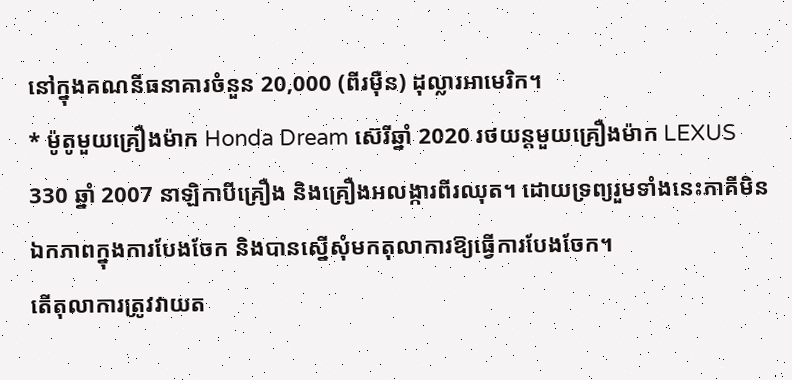នៅក្នុងគណនីធនាគារចំនួន 20,000 (ពីរម៉ឺន) ដុល្លារអាមេរិក។
* ម៉ូតូមួយគ្រឿងម៉ាក Honda Dream ស៊េរីឆ្នាំ 2020 រថយន្តមួយគ្រឿងម៉ាក LEXUS 330 ឆ្នាំ 2007 នាឡិកាបីគ្រឿង និងគ្រឿងអលង្ការពីរឈុត។ ដោយទ្រព្យរួមទាំងនេះភាគីមិនឯកភាពក្នុងការបែងចែក និងបានស្នើសុំមកតុលាការឱ្យធ្វើការបែងចែក។
តើតុលាការត្រូវវាយត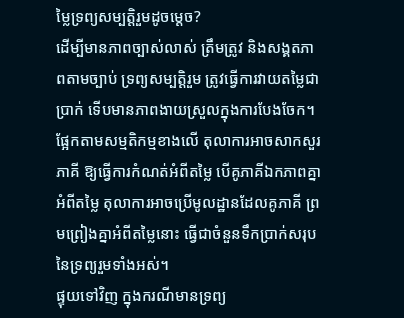ម្លៃទ្រព្យសម្បត្តិរួមដូចម្តេច?
ដើម្បីមានភាពច្បាស់លាស់ ត្រឹមត្រូវ និងសង្គតភាពតាមច្បាប់ ទ្រព្យសម្បត្តិរួម ត្រូវធ្វើការវាយតម្លៃជាប្រាក់ ទើបមានភាពងាយស្រួលក្នុងការបែងចែក។
ផ្អែកតាមសម្មតិកម្មខាងលើ តុលាការអាចសាកសួរភាគី ឱ្យធ្វើការកំណត់អំពីតម្លៃ បើគូភាគីឯកភាពគ្នាអំពីតម្លៃ តុលាការអាចប្រើមូលដ្ឋានដែលគូភាគី ព្រមព្រៀងគ្នាអំពីតម្លៃនោះ ធ្វើជាចំនួនទឹកប្រាក់សរុបនៃទ្រព្យរួមទាំងអស់។
ផ្ទុយទៅវិញ ក្នុងករណីមានទ្រព្យ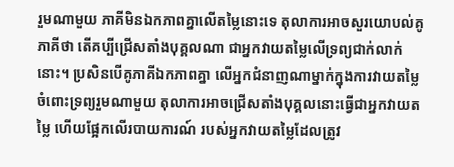រួមណាមួយ ភាគីមិនឯកភាពគ្នាលើតម្លៃនោះទេ តុលាការអាចសួរយោបល់គូភាគីថា តើគប្បីជ្រើសតាំងបុគ្គលណា ជាអ្នកវាយតម្លៃលើទ្រព្យជាក់លាក់នោះ។ ប្រសិនបើគូភាគីឯកភាពគ្នា លើអ្នកជំនាញណាម្នាក់ក្នុងការវាយតម្លៃចំពោះទ្រព្យរួមណាមួយ តុលាការអាចជ្រើសតាំងបុគ្គលនោះធ្វើជាអ្នកវាយតម្លៃ ហើយផ្អែកលើរបាយការណ៍ របស់អ្នកវាយតម្លៃដែលត្រូវ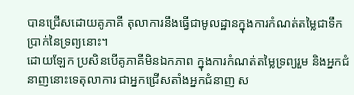បានជ្រើសដោយគូភាគី តុលាការនឹងធ្វើជាមូលដ្ឋានក្នុងការកំណត់តម្លៃជាទឹកប្រាក់នៃទ្រព្យនោះ។
ដោយឡែក ប្រសិនបើគូភាគីមិនឯកភាព ក្នុងការកំណត់តម្លៃទ្រព្យរួម និងអ្នកជំនាញនោះទេតុលាការ ជាអ្នកជ្រើសតាំងអ្នកជំនាញ ស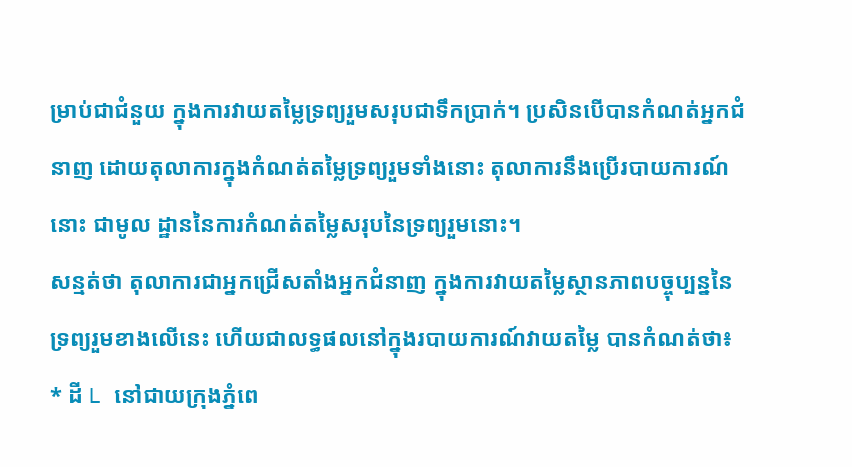ម្រាប់ជាជំនួយ ក្នុងការវាយតម្លៃទ្រព្យរួមសរុបជាទឹកប្រាក់។ ប្រសិនបើបានកំណត់អ្នកជំនាញ ដោយតុលាការក្នុងកំណត់តម្លៃទ្រព្យរួមទាំងនោះ តុលាការនឹងប្រើរបាយការណ៍នោះ ជាមូល ដ្ឋាននៃការកំណត់តម្លៃសរុបនៃទ្រព្យរួមនោះ។
សន្មត់ថា តុលាការជាអ្នកជ្រើសតាំងអ្នកជំនាញ ក្នុងការវាយតម្លៃស្ថានភាពបច្ចុប្បន្ននៃទ្រព្យរួមខាងលើនេះ ហើយជាលទ្ធផលនៅក្នុងរបាយការណ៍វាយតម្លៃ បានកំណត់ថា៖
* ដី L នៅជាយក្រុងភ្នំពេ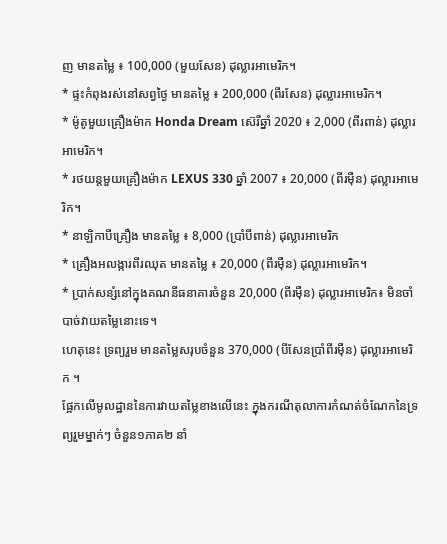ញ មានតម្លៃ ៖ 100,000 (មួយសែន) ដុល្លារអាមេរិក។
* ផ្ទះកំពុងរស់នៅសព្វថ្ងៃ មានតម្លៃ ៖ 200,000 (ពីរសែន) ដុល្លារអាមេរិក។
* ម៉ូតូមួយគ្រឿងម៉ាក Honda Dream ស៊េរីឆ្នាំ 2020 ៖ 2,000 (ពីរពាន់) ដុល្លារអាមេរិក។
* រថយន្តមួយគ្រឿងម៉ាក LEXUS 330 ឆ្នាំ 2007 ៖ 20,000 (ពីរម៉ឺន) ដុល្លារអាមេរិក។
* នាឡិកាបីគ្រឿង មានតម្លៃ ៖ 8,000 (ប្រាំបីពាន់) ដុល្លារអាមេរិក
* គ្រឿងអលង្ការពីរឈុត មានតម្លៃ ៖ 20,000 (ពីរម៉ឺន) ដុល្លារអាមេរិក។
* ប្រាក់សន្សំនៅក្នុងគណនីធនាគារចំនួន 20,000 (ពីរម៉ឺន) ដុល្លារអាមេរិក៖ មិនចាំបាច់វាយតម្លៃនោះទេ។
ហេតុនេះ ទ្រព្យរួម មានតម្លៃសរុបចំនួន 370,000 (បីសែនប្រាំពីរម៉ឺន) ដុល្លារអាមេរិក ។
ផ្អែកលើមូលដ្ឋាននៃការវាយតម្លៃខាងលើនេះ ក្នុងករណីតុលាការកំណត់ចំណែកនៃទ្រព្យរួមម្នាក់ៗ ចំនួន១ភាគ២ នាំ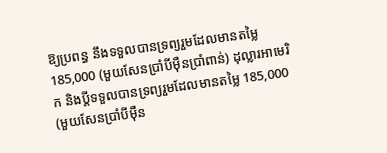ឱ្យប្រពន្ធ នឹងទទួលបានទ្រព្យរួមដែលមានតម្លៃ185,000 (មួយសែនប្រាំបីម៉ឺនប្រាំពាន់) ដុល្លារអាមេរិក និងប្តីទទួលបានទ្រព្យរួមដែលមានតម្លៃ 185,000 (មួយសែនប្រាំបីម៉ឺន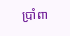ប្រាំពា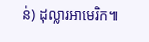ន់) ដុល្លារអាមេរិក៕